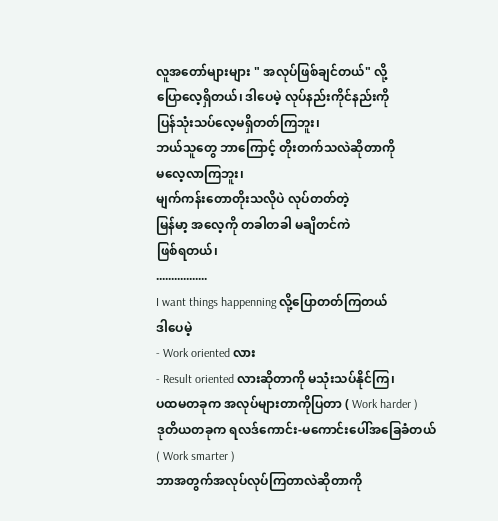လူအတော်များများ " အလုပ်ဖြစ်ချင်တယ်" လို့
ပြောလေ့ရှိတယ်၊ ဒါပေမဲ့ လုပ်နည်းကိုင်နည်းကို
ပြန်သုံးသပ်လေ့မရှိတတ်ကြဘူး၊
ဘယ်သူတွေ ဘာကြောင့် တိုးတက်သလဲဆိုတာကို
မလေ့လာကြဘူး၊
မျက်ကန်းတောတိုးသလိုပဲ လုပ်တတ်တဲ့
မြန်မာ့ အလေ့ကို တခါတခါ မချိတင်ကဲ
ဖြစ်ရတယ်၊
.................
I want things happenning လို့ပြောတတ်ကြတယ်
ဒါပေမဲ့
- Work oriented လား
- Result oriented လားဆိုတာကို မသုံးသပ်နိုင်ကြ၊
ပထမတခုက အလုပ်များတာကိုပြတာ ( Work harder )
ဒုတိယတခုက ရလဒ်ကောင်း-မကောင်းပေါ်အခြေခံတယ်
( Work smarter )
ဘာအတွက်အလုပ်လုပ်ကြတာလဲဆိုတာကို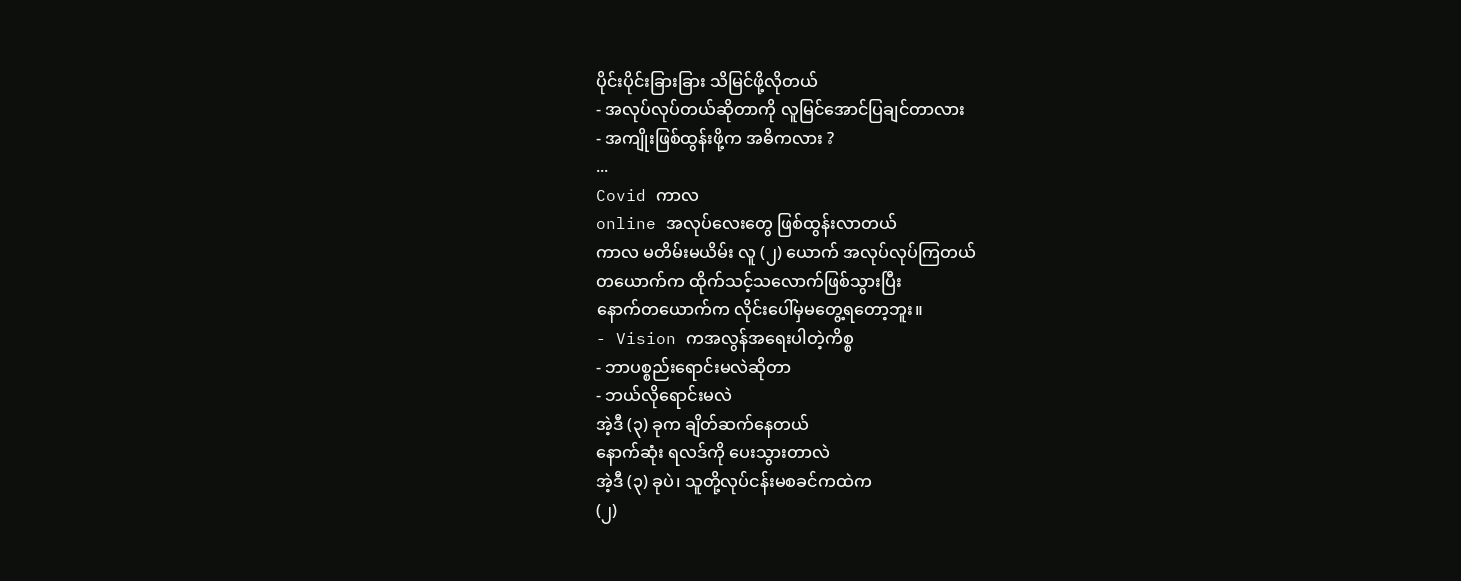ပိုင်းပိုင်းခြားခြား သိမြင်ဖို့လိုတယ်
- အလုပ်လုပ်တယ်ဆိုတာကို လူမြင်အောင်ပြချင်တာလား
- အကျိုးဖြစ်ထွန်းဖို့က အဓိကလား ?
...
Covid ကာလ
online အလုပ်လေးတွေ ဖြစ်ထွန်းလာတယ်
ကာလ မတိမ်းမယိမ်း လူ (၂) ယောက် အလုပ်လုပ်ကြတယ်
တယောက်က ထိုက်သင့်သလောက်ဖြစ်သွားပြီး
နောက်တယောက်က လိုင်းပေါ်မှမတွေ့ရတော့ဘူး။
- Vision ကအလွန်အရေးပါတဲ့ကိစ္စ
- ဘာပစ္စည်းရောင်းမလဲဆိုတာ
- ဘယ်လိုရောင်းမလဲ
အဲ့ဒီ (၃) ခုက ချိတ်ဆက်နေတယ်
နောက်ဆုံး ရလဒ်ကို ပေးသွားတာလဲ
အဲ့ဒီ (၃) ခုပဲ၊ သူတို့လုပ်ငန်းမစခင်ကထဲက
(၂)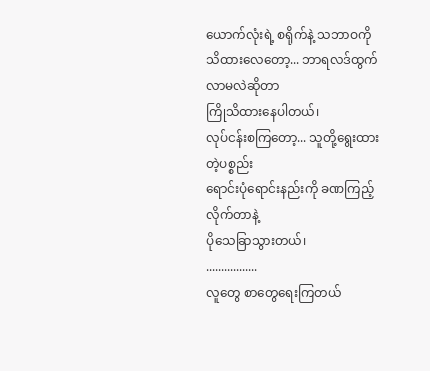ယောက်လုံးရဲ့ စရိုက်နဲ့ သဘာဝကို
သိထားလေတော့... ဘာရလဒ်ထွက်လာမလဲဆိုတာ
ကြိုသိထားနေပါတယ်၊
လုပ်ငန်းစကြတော့... သူတို့ရွေးထားတဲ့ပစ္စည်း
ရောင်းပုံရောင်းနည်းကို ခဏကြည့်လိုက်တာနဲ့
ပိုသေခြာသွားတယ်၊
.................
လူတွေ စာတွေရေးကြတယ်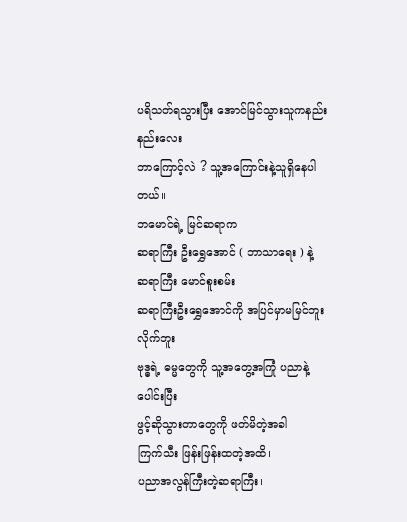ပရိသတ်ရသွားပြီး အောင်မြင်သွားသူကနည်းနည်းလေး
ဘာကြောင့်လဲ ? သူ့အကြောင်းနဲ့သူရှိနေပါတယ်။
ဘမောင်ရဲ့ မြင်ဆရာက
ဆရာကြီး ဦးရွှေအောင် ( ဘာသာရေး ) နဲ့
ဆရာကြီး မောင်စူးစမ်း
ဆရာကြီးဦးရွှေအောင်ကို အပြင်မှာမမြင်ဘူးလိုက်ဘူး
ဗုဒ္ဓရဲ့ ဓမ္မတွေကို သူ့အတွေ့အကြုံ ပညာနဲ့ပေါင်းပြီး
ဖွင့်ဆိုသွားတာတွေကို ဖတ်မိတဲ့အခါ
ကြက်သီး ဖြန်းဖြန်းထတဲ့အထိ၊
ပညာအလွန်ကြီးတဲ့ဆရာကြီး၊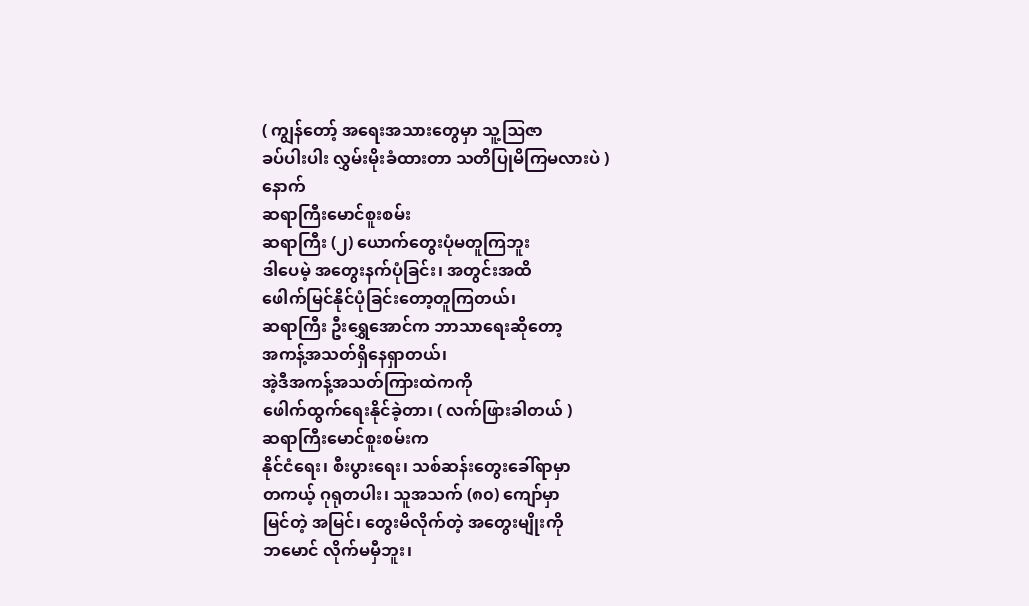( ကျွန်တော့် အရေးအသားတွေမှာ သူ့ဩဇာ
ခပ်ပါးပါး လွှမ်းမိုးခံထားတာ သတိပြုမိကြမလားပဲ )
နောက်
ဆရာကြီးမောင်စူးစမ်း
ဆရာကြီး (၂) ယောက်တွေးပုံမတူကြဘူး
ဒါပေမဲ့ အတွေးနက်ပုံခြင်း၊ အတွင်းအထိ
ဖေါက်မြင်နိုင်ပုံခြင်းတော့တူကြတယ်၊
ဆရာကြီး ဦးရွှေအောင်က ဘာသာရေးဆိုတော့
အကန့်အသတ်ရှိနေရှာတယ်၊
အဲ့ဒီအကန့်အသတ်ကြားထဲကကို
ဖေါက်ထွက်ရေးနိုင်ခဲ့တာ၊ ( လက်ဖြားခါတယ် )
ဆရာကြီးမောင်စူးစမ်းက
နိုင်ငံရေး၊ စီးပွားရေး၊ သစ်ဆန်းတွေးခေါ်ရာမှာ
တကယ့် ဂုရုတပါး၊ သူအသက် (၈၀) ကျော်မှာ
မြင်တဲ့ အမြင်၊ တွေးမိလိုက်တဲ့ အတွေးမျိုးကို
ဘမောင် လိုက်မမှီဘူး၊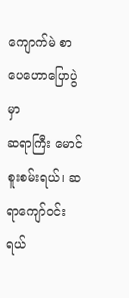ကျောက်မဲ စာပေဟောပြောပွဲမှာ
ဆရာကြီး မောင်စူးစမ်းရယ်၊ ဆရာကျော်ဝင်းရယ်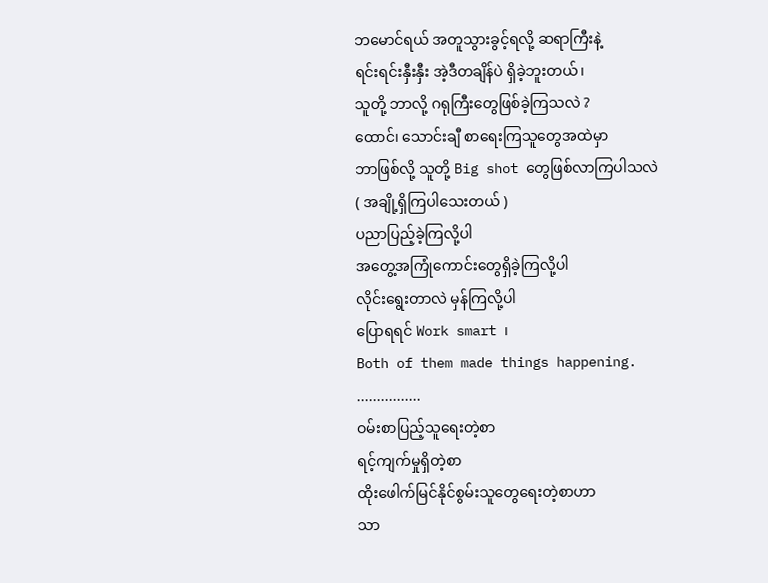ဘမောင်ရယ် အတူသွားခွင့်ရလို့ ဆရာကြီးနဲ့
ရင်းရင်းနှီးနှီး အဲ့ဒီတချိန်ပဲ ရှိခဲ့ဘူးတယ်၊
သူတို့ ဘာလို့ ဂရုကြီးတွေဖြစ်ခဲ့ကြသလဲ ?
ထောင်၊ သောင်းချီ စာရေးကြသူတွေအထဲမှာ
ဘာဖြစ်လို့ သူတို့ Big shot တွေဖြစ်လာကြပါသလဲ
( အချို့ရှိကြပါသေးတယ် )
ပညာပြည့်ခဲ့ကြလို့ပါ
အတွေ့အကြုံကောင်းတွေရှိခဲ့ကြလို့ပါ
လိုင်းရွေးတာလဲ မှန်ကြလို့ပါ
ပြောရရင် Work smart ၊
Both of them made things happening.
................
ဝမ်းစာပြည့်သူရေးတဲ့စာ
ရင့်ကျက်မှုရှိတဲ့စာ
ထိုးဖေါက်မြင်နိုင်စွမ်းသူတွေရေးတဲ့စာဟာ
သာ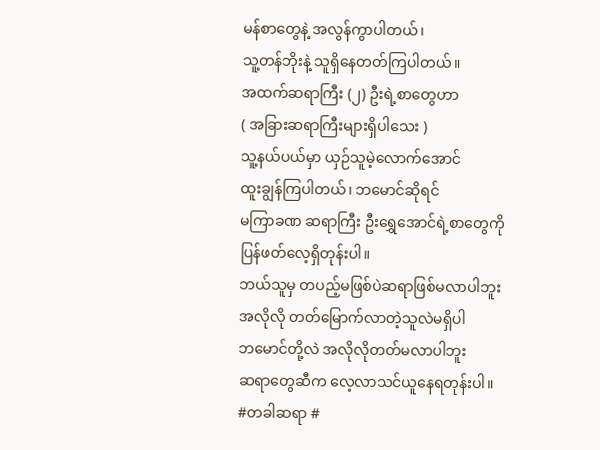မန်စာတွေနဲ့ အလွန်ကွာပါတယ်၊
သူ့တန်ဘိုးနဲ့ သူရှိနေတတ်ကြပါတယ်။
အထက်ဆရာကြီး (၂) ဦးရဲ့စာတွေဟာ
( အခြားဆရာကြီးများရှိပါသေး )
သူ့နယ်ပယ်မှာ ယှဉ်သူမဲ့လောက်အောင်
ထူးချွန်ကြပါတယ်၊ ဘမောင်ဆိုရင်
မကြာခဏ ဆရာကြီး ဦးရွှေအောင်ရဲ့စာတွေကို
ပြန်ဖတ်လေ့ရှိတုန်းပါ။
ဘယ်သူမှ တပည့်မဖြစ်ပဲဆရာဖြစ်မလာပါဘူး
အလိုလို တတ်မြောက်လာတဲ့သူလဲမရှိပါ
ဘမောင်တို့လဲ အလိုလိုတတ်မလာပါဘူး
ဆရာတွေဆီက လေ့လာသင်ယူနေရတုန်းပါ။
#တခါဆရာ #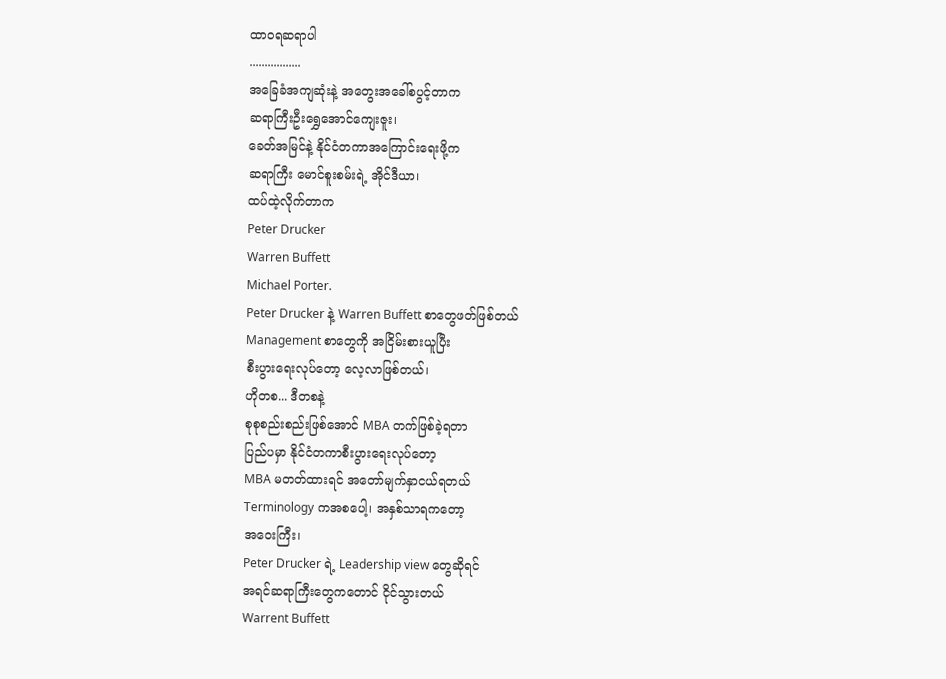ထာဝရဆရာပါ
.................
အခြေခံအကျဆုံးနဲ့ အတွေးအခေါ်စပွင့်တာက
ဆရာကြီးဦးရွှေအောင်ကျေးဇူး၊
ခေတ်အမြင်နဲ့ နိုင်ငံတကာအကြောင်းရေးဖို့က
ဆရာကြီး မောင်စူးစမ်းရဲ့ အိုင်ဒီယာ၊
ထပ်ထဲ့လိုက်တာက
Peter Drucker
Warren Buffett
Michael Porter.
Peter Drucker နဲ့ Warren Buffett စာတွေဖတ်ဖြစ်တယ်
Management စာတွေကို အငြိမ်းစားယူပြီး
စီးပွားရေးလုပ်တော့ လေ့လာဖြစ်တယ်၊
ဟိုတစ... ဒီတစနဲ့
စုစုစည်းစည်းဖြစ်အောင် MBA တက်ဖြစ်ခဲ့ရတာ
ပြည်ပမှာ နိုင်ငံတကာစီးပွားရေးလုပ်တော့
MBA မတတ်ထားရင် အတော်မျက်နှာငယ်ရတယ်
Terminology ကအစပေါ့၊ အနှစ်သာရကတော့
အဝေးကြီး၊
Peter Drucker ရဲ့ Leadership view တွေဆိုရင်
အရင်ဆရာကြီးတွေကတောင် ငိုင်သွားတယ်
Warrent Buffett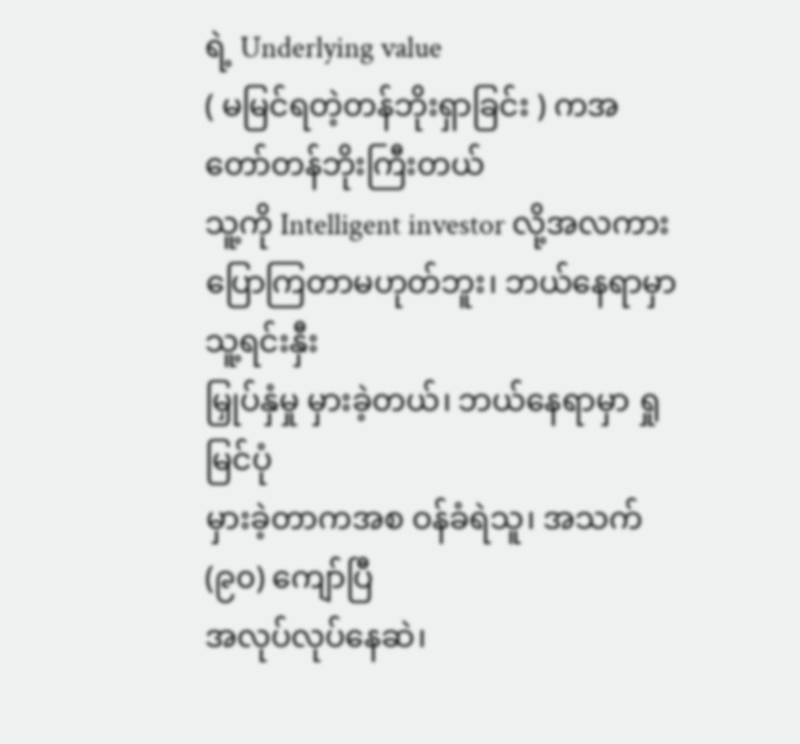ရဲ့ Underlying value
( မမြင်ရတဲ့တန်ဘိုးရှာခြင်း ) ကအတော်တန်ဘိုးကြီးတယ်
သူ့ကို Intelligent investor လို့အလကား
ပြောကြတာမဟုတ်ဘူး၊ ဘယ်နေရာမှာ သူ့ရင်းနှီး
မြှုပ်နှံမှု မှားခဲ့တယ်၊ ဘယ်နေရာမှာ ရှုမြင်ပုံ
မှားခဲ့တာကအစ ဝန်ခံရဲသူ၊ အသက် (၉၀) ကျော်ပြီ
အလုပ်လုပ်နေဆဲ၊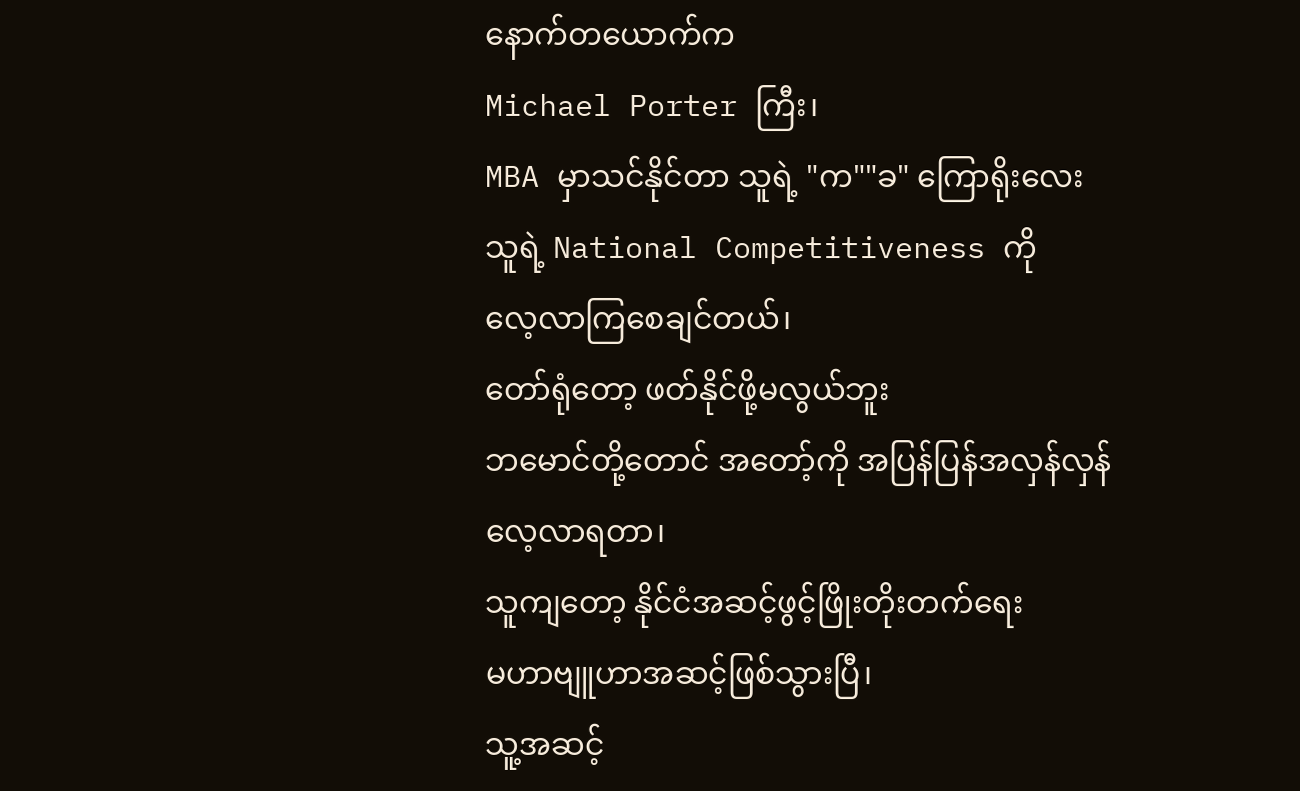နောက်တယောက်က
Michael Porter ကြီး၊
MBA မှာသင်နိုင်တာ သူရဲ့ "က""ခ" ကြောရိုးလေး
သူရဲ့ National Competitiveness ကို
လေ့လာကြစေချင်တယ်၊
တော်ရုံတော့ ဖတ်နိုင်ဖို့မလွယ်ဘူး
ဘမောင်တို့တောင် အတော့်ကို အပြန်ပြန်အလှန်လှန်
လေ့လာရတာ၊
သူကျတော့ နိုင်ငံအဆင့်ဖွင့်ဖြိုးတိုးတက်ရေး
မဟာဗျူဟာအဆင့်ဖြစ်သွားပြီ၊
သူ့အဆင့်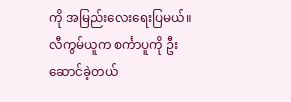ကို အမြည်းလေးရေးပြမယ်။
လီကွမ်ယူက စင်္ကာပူကို ဦးဆောင်ခဲ့တယ်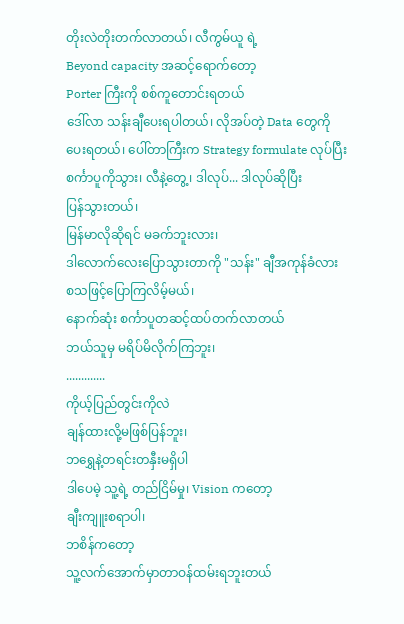တိုးလဲတိုးတက်လာတယ်၊ လီကွမ်ယူ ရဲ့
Beyond capacity အဆင့်ရောက်တော့
Porter ကြီးကို စစ်ကူတောင်းရတယ်
ဒေါ်လာ သန်းချီပေးရပါတယ်၊ လိုအပ်တဲ့ Data တွေကို
ပေးရတယ်၊ ပေါ်တာကြီးက Strategy formulate လုပ်ပြီး
စင်္ကာပူကိုသွား၊ လီနဲ့တွေ့၊ ဒါလုပ်... ဒါလုပ်ဆိုပြီး
ပြန်သွားတယ်၊
မြန်မာလိုဆိုရင် မခက်ဘူးလား၊
ဒါလောက်လေးပြောသွားတာကို "သန်း" ချီအကုန်ခံလား
စသဖြင့်ပြောကြလိမ့်မယ်၊
နောက်ဆုံး စင်္ကာပူတဆင့်ထပ်တက်လာတယ်
ဘယ်သူမှ မရိပ်မိလိုက်ကြဘူး၊
.............
ကိုယ့်ပြည်တွင်းကိုလဲ
ချန်ထားလို့မဖြစ်ပြန်ဘူး၊
ဘရွှေနဲ့တရင်းတနှီးမရှိပါ
ဒါပေမဲ့ သူ့ရဲ့ တည်ငြိမ်မှု၊ Vision ကတော့
ချီးကျူးစရာပါ၊
ဘစိန်ကတော့
သူ့လက်အောက်မှာတာဝန်ထမ်းရဘူးတယ်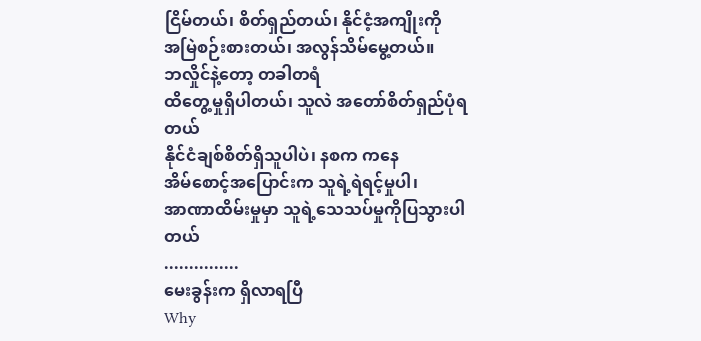ငြိမ်တယ်၊ စိတ်ရှည်တယ်၊ နိုင်ငံ့အကျိုးကို
အမြဲစဉ်းစားတယ်၊ အလွန်သိမ်မွေ့တယ်။
ဘလှိုင်နဲ့တော့ တခါတရံ
ထိတွေ့မှုရှိပါတယ်၊ သူလဲ အတော်စိတ်ရှည်ပုံရတယ်
နိုင်ငံချစ်စိတ်ရှိသူပါပဲ၊ နစက ကနေ
အိမ်စောင့်အပြောင်းက သူရဲ့ရဲရင့်မှုပါ၊
အာဏာထိမ်းမှုမှာ သူရဲ့သေသပ်မှုကိုပြသွားပါတယ်
...............
မေးခွန်းက ရှိလာရပြီ
Why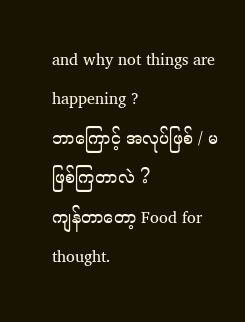and why not things are happening ?
ဘာကြောင့် အလုပ်ဖြစ် / မဖြစ်ကြတာလဲ ?
ကျန်တာတော့ Food for thought.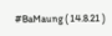#BaMaung ( 14.8.21 )